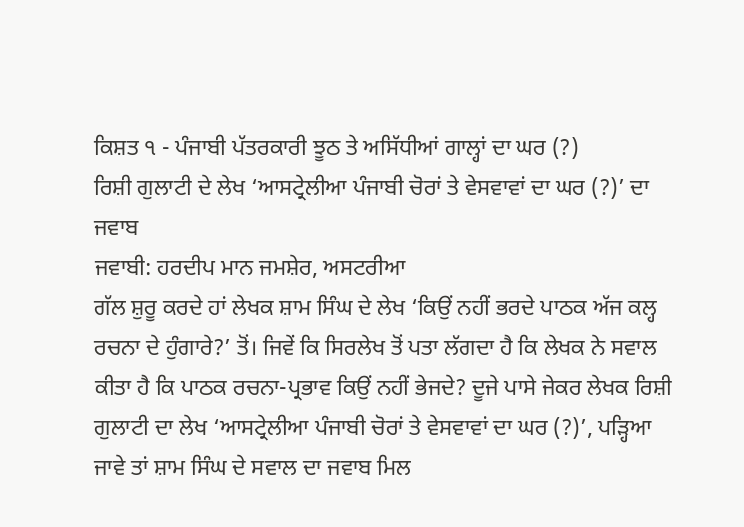ਕਿਸ਼ਤ ੧ - ਪੰਜਾਬੀ ਪੱਤਰਕਾਰੀ ਝੂਠ ਤੇ ਅਸਿੱਧੀਆਂ ਗਾਲ੍ਹਾਂ ਦਾ ਘਰ (?)
ਰਿਸ਼ੀ ਗੁਲਾਟੀ ਦੇ ਲੇਖ ‘ਆਸਟ੍ਰੇਲੀਆ ਪੰਜਾਬੀ ਚੋਰਾਂ ਤੇ ਵੇਸਵਾਵਾਂ ਦਾ ਘਰ (?)’ ਦਾ ਜਵਾਬ
ਜਵਾਬੀ: ਹਰਦੀਪ ਮਾਨ ਜਮਸ਼ੇਰ, ਅਸਟਰੀਆ
ਗੱਲ ਸ਼ੁਰੂ ਕਰਦੇ ਹਾਂ ਲੇਖਕ ਸ਼ਾਮ ਸਿੰਘ ਦੇ ਲੇਖ ‘ਕਿਉਂ ਨਹੀਂ ਭਰਦੇ ਪਾਠਕ ਅੱਜ ਕਲ੍ਹ ਰਚਨਾ ਦੇ ਹੁੰਗਾਰੇ?’ ਤੋਂ। ਜਿਵੇਂ ਕਿ ਸਿਰਲੇਖ ਤੋਂ ਪਤਾ ਲੱਗਦਾ ਹੈ ਕਿ ਲੇਖਕ ਨੇ ਸਵਾਲ ਕੀਤਾ ਹੈ ਕਿ ਪਾਠਕ ਰਚਨਾ-ਪ੍ਰਭਾਵ ਕਿਉਂ ਨਹੀਂ ਭੇਜਦੇ? ਦੂਜੇ ਪਾਸੇ ਜੇਕਰ ਲੇਖਕ ਰਿਸ਼ੀ ਗੁਲਾਟੀ ਦਾ ਲੇਖ ‘ਆਸਟ੍ਰੇਲੀਆ ਪੰਜਾਬੀ ਚੋਰਾਂ ਤੇ ਵੇਸਵਾਵਾਂ ਦਾ ਘਰ (?)’, ਪੜ੍ਹਿਆ ਜਾਵੇ ਤਾਂ ਸ਼ਾਮ ਸਿੰਘ ਦੇ ਸਵਾਲ ਦਾ ਜਵਾਬ ਮਿਲ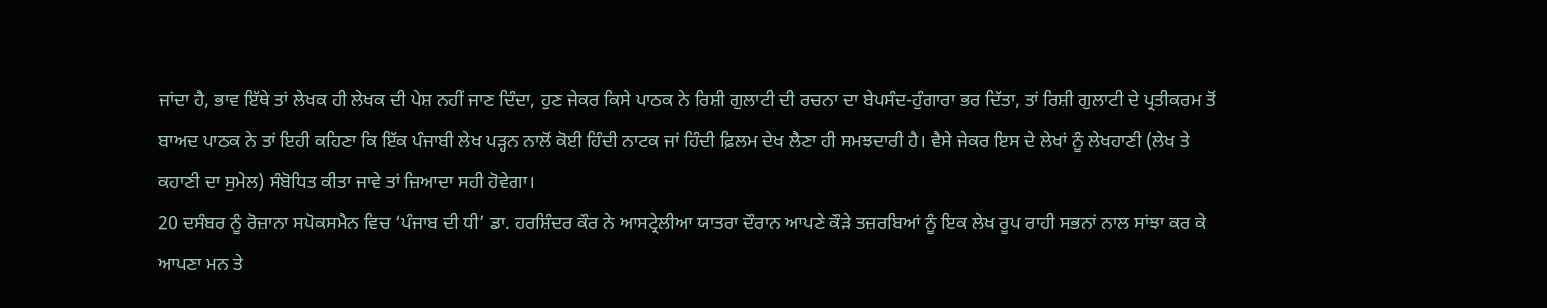ਜਾਂਦਾ ਹੈ, ਭਾਵ ਇੱਥੇ ਤਾਂ ਲੇਖਕ ਹੀ ਲੇਖਕ ਦੀ ਪੇਸ਼ ਨਹੀਂ ਜਾਣ ਦਿੰਦਾ, ਹੁਣ ਜੇਕਰ ਕਿਸੇ ਪਾਠਕ ਨੇ ਰਿਸ਼ੀ ਗੁਲਾਟੀ ਦੀ ਰਚਨਾ ਦਾ ਬੇਪਸੰਦ-ਹੁੰਗਾਰਾ ਭਰ ਦਿੱਤਾ, ਤਾਂ ਰਿਸ਼ੀ ਗੁਲਾਟੀ ਦੇ ਪ੍ਰਤੀਕਰਮ ਤੋਂ ਬਾਅਦ ਪਾਠਕ ਨੇ ਤਾਂ ਇਹੀ ਕਹਿਣਾ ਕਿ ਇੱਕ ਪੰਜਾਬੀ ਲੇਖ ਪੜ੍ਹਨ ਨਾਲੋਂ ਕੋਈ ਹਿੰਦੀ ਨਾਟਕ ਜਾਂ ਹਿੰਦੀ ਫ਼ਿਲਮ ਦੇਖ ਲੈਣਾ ਹੀ ਸਮਝਦਾਰੀ ਹੈ। ਵੈਸੇ ਜੇਕਰ ਇਸ ਦੇ ਲੇਖਾਂ ਨੂੰ ਲੇਖਹਾਣੀ (ਲੇਖ ਤੇ ਕਹਾਣੀ ਦਾ ਸੁਮੇਲ) ਸੰਬੋਧਿਤ ਕੀਤਾ ਜਾਵੇ ਤਾਂ ਜ਼ਿਆਦਾ ਸਹੀ ਹੋਵੇਗਾ।
20 ਦਸੰਬਰ ਨੂੰ ਰੋਜ਼ਾਨਾ ਸਪੋਕਸਮੈਨ ਵਿਚ ‘ਪੰਜਾਬ ਦੀ ਧੀ’ ਡਾ. ਹਰਸ਼ਿੰਦਰ ਕੌਰ ਨੇ ਆਸਟ੍ਰੇਲੀਆ ਯਾਤਰਾ ਦੌਰਾਨ ਆਪਣੇ ਕੌੜੇ ਤਜ਼ਰਬਿਆਂ ਨੂੰ ਇਕ ਲੇਖ ਰੂਪ ਰਾਹੀ ਸਭਨਾਂ ਨਾਲ ਸਾਂਝਾ ਕਰ ਕੇ ਆਪਣਾ ਮਨ ਤੇ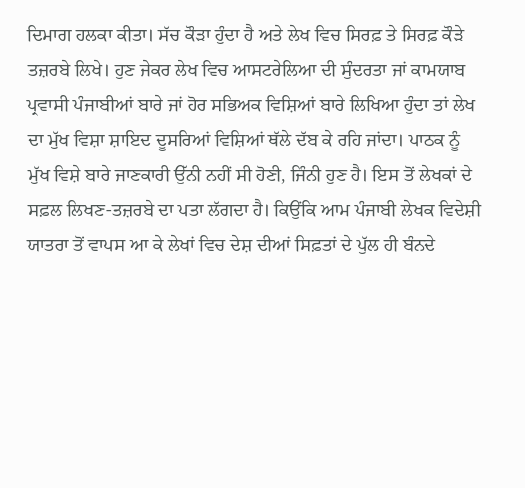ਦਿਮਾਗ ਹਲਕਾ ਕੀਤਾ। ਸੱਚ ਕੌੜਾ ਹੁੰਦਾ ਹੈ ਅਤੇ ਲੇਖ ਵਿਚ ਸਿਰਫ਼ ਤੇ ਸਿਰਫ਼ ਕੌੜੇ ਤਜ਼ਰਬੇ ਲਿਖੇ। ਹੁਣ ਜੇਕਰ ਲੇਖ ਵਿਚ ਆਸਟਰੇਲਿਆ ਦੀ ਸੁੰਦਰਤਾ ਜਾਂ ਕਾਮਯਾਬ ਪ੍ਰਵਾਸੀ ਪੰਜਾਬੀਆਂ ਬਾਰੇ ਜਾਂ ਹੋਰ ਸਭਿਅਕ ਵਿਸ਼ਿਆਂ ਬਾਰੇ ਲਿਖਿਆ ਹੁੰਦਾ ਤਾਂ ਲੇਖ ਦਾ ਮੁੱਖ ਵਿਸ਼ਾ ਸ਼ਾਇਦ ਦੂਸਰਿਆਂ ਵਿਸ਼ਿਆਂ ਥੱਲੇ ਦੱਬ ਕੇ ਰਹਿ ਜਾਂਦਾ। ਪਾਠਕ ਨੂੰ ਮੁੱਖ ਵਿਸ਼ੇ ਬਾਰੇ ਜਾਣਕਾਰੀ ਉੱਨੀ ਨਹੀਂ ਸੀ ਹੋਣੀ, ਜਿੰਨੀ ਹੁਣ ਹੈ। ਇਸ ਤੋਂ ਲੇਖਕਾਂ ਦੇ ਸਫ਼ਲ ਲਿਖਣ-ਤਜ਼ਰਬੇ ਦਾ ਪਤਾ ਲੱਗਦਾ ਹੈ। ਕਿਉਂਕਿ ਆਮ ਪੰਜਾਬੀ ਲੇਖਕ ਵਿਦੇਸ਼ੀ ਯਾਤਰਾ ਤੋਂ ਵਾਪਸ ਆ ਕੇ ਲੇਖਾਂ ਵਿਚ ਦੇਸ਼ ਦੀਆਂ ਸਿਫ਼ਤਾਂ ਦੇ ਪੁੱਲ ਹੀ ਬੰਨਦੇ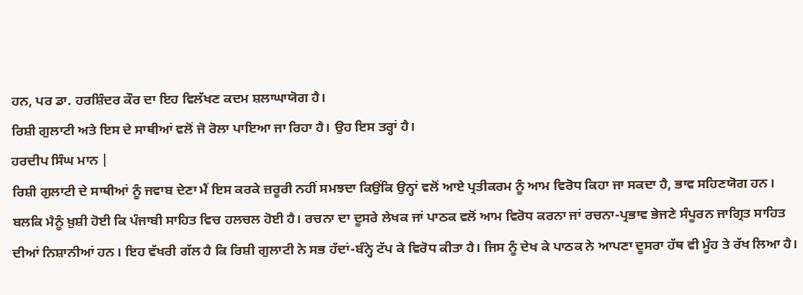ਹਨ, ਪਰ ਡਾ. ਹਰਸ਼ਿੰਦਰ ਕੌਰ ਦਾ ਇਹ ਵਿਲੱਖਣ ਕਦਮ ਸ਼ਲਾਘਾਯੋਗ ਹੈ।
ਰਿਸ਼ੀ ਗੁਲਾਟੀ ਅਤੇ ਇਸ ਦੇ ਸਾਥੀਆਂ ਵਲੋਂ ਜੋ ਰੋਲਾ ਪਾਇਆ ਜਾ ਰਿਹਾ ਹੈ। ਉਹ ਇਸ ਤਰ੍ਹਾਂ ਹੈ।
ਹਰਦੀਪ ਸਿੰਘ ਮਾਨ |
ਰਿਸ਼ੀ ਗੁਲਾਟੀ ਦੇ ਸਾਥੀਆਂ ਨੂੰ ਜਵਾਬ ਦੇਣਾ ਮੈਂ ਇਸ ਕਰਕੇ ਜ਼ਰੂਰੀ ਨਹੀਂ ਸਮਝਦਾ ਕਿਉਂਕਿ ਉਨ੍ਹਾਂ ਵਲੋਂ ਆਏ ਪ੍ਰਤੀਕਰਮ ਨੂੰ ਆਮ ਵਿਰੋਧ ਕਿਹਾ ਜਾ ਸਕਦਾ ਹੈ, ਭਾਵ ਸਹਿਣਯੋਗ ਹਨ। ਬਲਕਿ ਮੈਨੂੰ ਖ਼ੁਸ਼ੀ ਹੋਈ ਕਿ ਪੰਜਾਬੀ ਸਾਹਿਤ ਵਿਚ ਹਲਚਲ ਹੋਈ ਹੈ। ਰਚਨਾ ਦਾ ਦੂਸਰੇ ਲੇਖਕ ਜਾਂ ਪਾਠਕ ਵਲੋਂ ਆਮ ਵਿਰੋਧ ਕਰਨਾ ਜਾਂ ਰਚਨਾ-ਪ੍ਰਭਾਵ ਭੇਜਣੇ ਸੰਪੂਰਨ ਜਾਗ੍ਰਿਤ ਸਾਹਿਤ ਦੀਆਂ ਨਿਸ਼ਾਨੀਆਂ ਹਨ। ਇਹ ਵੱਖਰੀ ਗੱਲ ਹੈ ਕਿ ਰਿਸ਼ੀ ਗੁਲਾਟੀ ਨੇ ਸਭ ਹੱਦਾਂ-ਬੰਨ੍ਹੇ ਟੱਪ ਕੇ ਵਿਰੋਧ ਕੀਤਾ ਹੈ। ਜਿਸ ਨੂੰ ਦੇਖ ਕੇ ਪਾਠਕ ਨੇ ਆਪਣਾ ਦੂਸਰਾ ਹੱਥ ਵੀ ਮੂੰਹ ਤੇ ਰੱਖ ਲਿਆ ਹੈ।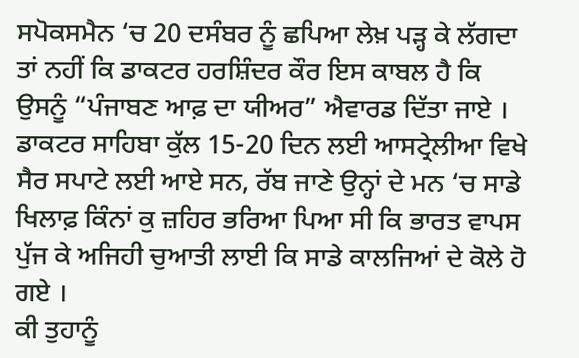ਸਪੋਕਸਮੈਨ ‘ਚ 20 ਦਸੰਬਰ ਨੂੰ ਛਪਿਆ ਲੇਖ਼ ਪੜ੍ਹ ਕੇ ਲੱਗਦਾ ਤਾਂ ਨਹੀਂ ਕਿ ਡਾਕਟਰ ਹਰਸ਼ਿੰਦਰ ਕੌਰ ਇਸ ਕਾਬਲ ਹੈ ਕਿ ਉਸਨੂੰ “ਪੰਜਾਬਣ ਆਫ਼ ਦਾ ਯੀਅਰ” ਐਵਾਰਡ ਦਿੱਤਾ ਜਾਏ । ਡਾਕਟਰ ਸਾਹਿਬਾ ਕੁੱਲ 15-20 ਦਿਨ ਲਈ ਆਸਟ੍ਰੇਲੀਆ ਵਿਖੇ ਸੈਰ ਸਪਾਟੇ ਲਈ ਆਏ ਸਨ, ਰੱਬ ਜਾਣੇ ਉਨ੍ਹਾਂ ਦੇ ਮਨ ‘ਚ ਸਾਡੇ ਖਿਲਾਫ਼ ਕਿੰਨਾਂ ਕੁ ਜ਼ਹਿਰ ਭਰਿਆ ਪਿਆ ਸੀ ਕਿ ਭਾਰਤ ਵਾਪਸ ਪੁੱਜ ਕੇ ਅਜਿਹੀ ਚੁਆਤੀ ਲਾਈ ਕਿ ਸਾਡੇ ਕਾਲਜਿਆਂ ਦੇ ਕੋਲੇ ਹੋ ਗਏ ।
ਕੀ ਤੁਹਾਨੂੰ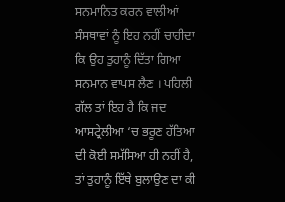ਸਨਮਾਨਿਤ ਕਰਨ ਵਾਲੀਆਂ ਸੰਸਥਾਵਾਂ ਨੂੰ ਇਹ ਨਹੀਂ ਚਾਹੀਦਾ ਕਿ ਉਹ ਤੁਹਾਨੂੰ ਦਿੱਤਾ ਗਿਆ ਸਨਮਾਨ ਵਾਪਸ ਲੈਣ । ਪਹਿਲੀ ਗੱਲ ਤਾਂ ਇਹ ਹੈ ਕਿ ਜਦ ਆਸਟ੍ਰੇਲੀਆ ‘ਚ ਭਰੂਣ ਹੱਤਿਆ ਦੀ ਕੋਈ ਸਮੱਸਿਆ ਹੀ ਨਹੀਂ ਹੈ, ਤਾਂ ਤੁਹਾਨੂੰ ਇੱਥੇ ਬੁਲਾਉਣ ਦਾ ਕੀ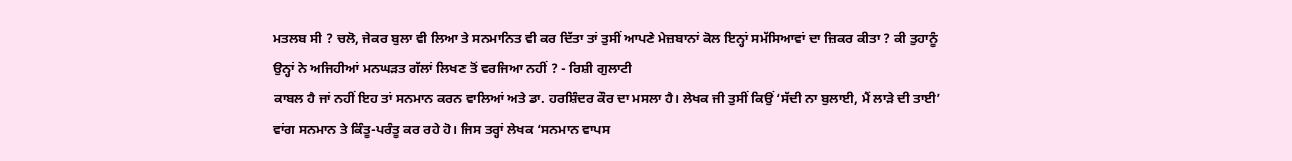ਮਤਲਬ ਸੀ ? ਚਲੋ, ਜੇਕਰ ਬੁਲਾ ਵੀ ਲਿਆ ਤੇ ਸਨਮਾਨਿਤ ਵੀ ਕਰ ਦਿੱਤਾ ਤਾਂ ਤੁਸੀਂ ਆਪਣੇ ਮੇਜ਼ਬਾਨਾਂ ਕੋਲ ਇਨ੍ਹਾਂ ਸਮੱਸਿਆਵਾਂ ਦਾ ਜ਼ਿਕਰ ਕੀਤਾ ? ਕੀ ਤੁਹਾਨੂੰ ਉਨ੍ਹਾਂ ਨੇ ਅਜਿਹੀਆਂ ਮਨਘੜਤ ਗੱਲਾਂ ਲਿਖਣ ਤੋਂ ਵਰਜਿਆ ਨਹੀਂ ? - ਰਿਸ਼ੀ ਗੁਲਾਟੀ
ਕਾਬਲ ਹੈ ਜਾਂ ਨਹੀਂ ਇਹ ਤਾਂ ਸਨਮਾਨ ਕਰਨ ਵਾਲਿਆਂ ਅਤੇ ਡਾ. ਹਰਸ਼ਿੰਦਰ ਕੌਰ ਦਾ ਮਸਲਾ ਹੈ। ਲੇਖਕ ਜੀ ਤੁਸੀਂ ਕਿਉਂ ‘ਸੱਦੀ ਨਾ ਬੁਲਾਈ, ਮੈਂ ਲਾੜੇ ਦੀ ਤਾਈ’ ਵਾਂਗ ਸਨਮਾਨ ਤੇ ਕਿੰਤੂ-ਪਰੰਤੂ ਕਰ ਰਹੇ ਹੋ। ਜਿਸ ਤਰ੍ਹਾਂ ਲੇਖਕ ‘ਸਨਮਾਨ ਵਾਪਸ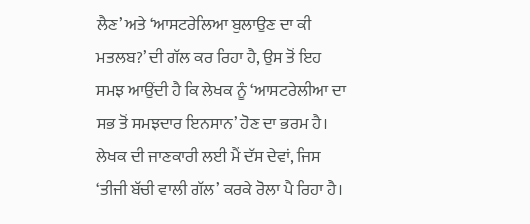ਲੈਣ’ ਅਤੇ ‘ਆਸਟਰੇਲਿਆ ਬੁਲਾਉਣ ਦਾ ਕੀ ਮਤਲਬ?’ ਦੀ ਗੱਲ ਕਰ ਰਿਹਾ ਹੈ, ਉਸ ਤੋਂ ਇਹ ਸਮਝ ਆਉਂਦੀ ਹੈ ਕਿ ਲੇਖਕ ਨੂੰ ‘ਆਸਟਰੇਲੀਆ ਦਾ ਸਭ ਤੋਂ ਸਮਝਦਾਰ ਇਨਸਾਨ’ ਹੋਣ ਦਾ ਭਰਮ ਹੈ।
ਲੇਖਕ ਦੀ ਜਾਣਕਾਰੀ ਲਈ ਮੈਂ ਦੱਸ ਦੇਵਾਂ, ਜਿਸ ‘ਤੀਜੀ ਬੱਚੀ ਵਾਲੀ ਗੱਲ’ ਕਰਕੇ ਰੋਲਾ ਪੈ ਰਿਹਾ ਹੈ।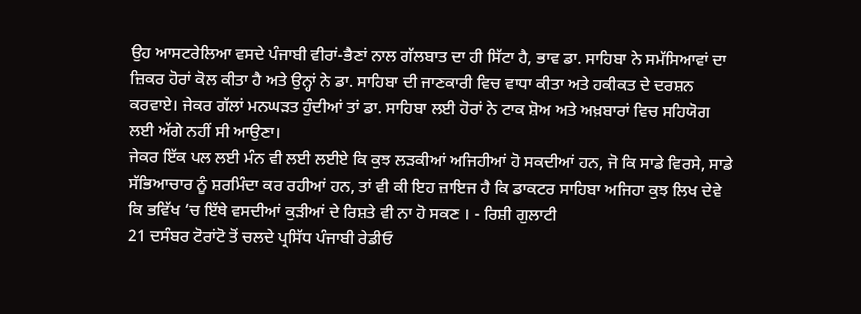ਉਹ ਆਸਟਰੇਲਿਆ ਵਸਦੇ ਪੰਜਾਬੀ ਵੀਰਾਂ-ਭੈਣਾਂ ਨਾਲ ਗੱਲਬਾਤ ਦਾ ਹੀ ਸਿੱਟਾ ਹੈ, ਭਾਵ ਡਾ. ਸਾਹਿਬਾ ਨੇ ਸਮੱਸਿਆਵਾਂ ਦਾ ਜ਼ਿਕਰ ਹੋਰਾਂ ਕੋਲ ਕੀਤਾ ਹੈ ਅਤੇ ਉਨ੍ਹਾਂ ਨੇ ਡਾ. ਸਾਹਿਬਾ ਦੀ ਜਾਣਕਾਰੀ ਵਿਚ ਵਾਧਾ ਕੀਤਾ ਅਤੇ ਹਕੀਕਤ ਦੇ ਦਰਸ਼ਨ ਕਰਵਾਏ। ਜੇਕਰ ਗੱਲਾਂ ਮਨਘੜਤ ਹੁੰਦੀਆਂ ਤਾਂ ਡਾ. ਸਾਹਿਬਾ ਲਈ ਹੋਰਾਂ ਨੇ ਟਾਕ ਸ਼ੋਅ ਅਤੇ ਅਖ਼ਬਾਰਾਂ ਵਿਚ ਸਹਿਯੋਗ ਲਈ ਅੱਗੇ ਨਹੀਂ ਸੀ ਆਉਣਾ।
ਜੇਕਰ ਇੱਕ ਪਲ ਲਈ ਮੰਨ ਵੀ ਲਈ ਲਈਏ ਕਿ ਕੁਝ ਲੜਕੀਆਂ ਅਜਿਹੀਆਂ ਹੋ ਸਕਦੀਆਂ ਹਨ, ਜੋ ਕਿ ਸਾਡੇ ਵਿਰਸੇ, ਸਾਡੇ ਸੱਭਿਆਚਾਰ ਨੂੰ ਸ਼ਰਮਿੰਦਾ ਕਰ ਰਹੀਆਂ ਹਨ, ਤਾਂ ਵੀ ਕੀ ਇਹ ਜ਼ਾਇਜ ਹੈ ਕਿ ਡਾਕਟਰ ਸਾਹਿਬਾ ਅਜਿਹਾ ਕੁਝ ਲਿਖ ਦੇਵੇ ਕਿ ਭਵਿੱਖ ‘ਚ ਇੱਥੇ ਵਸਦੀਆਂ ਕੁੜੀਆਂ ਦੇ ਰਿਸ਼ਤੇ ਵੀ ਨਾ ਹੋ ਸਕਣ । - ਰਿਸ਼ੀ ਗੁਲਾਟੀ
21 ਦਸੰਬਰ ਟੋਰਾਂਟੋ ਤੋਂ ਚਲਦੇ ਪ੍ਰਸਿੱਧ ਪੰਜਾਬੀ ਰੇਡੀਓ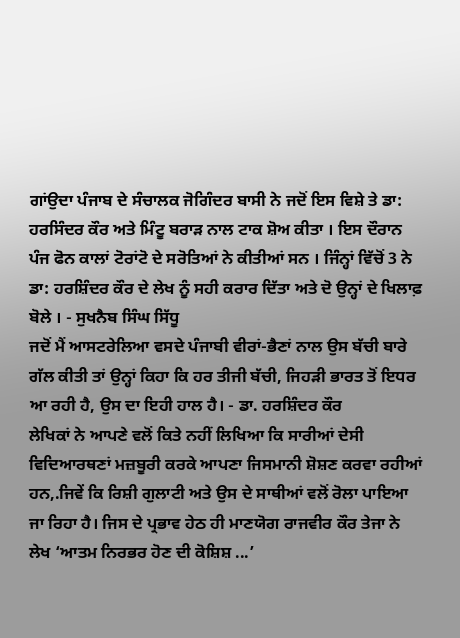ਗਾਂਉਦਾ ਪੰਜਾਬ ਦੇ ਸੰਚਾਲਕ ਜੋਗਿੰਦਰ ਬਾਸੀ ਨੇ ਜਦੋਂ ਇਸ ਵਿਸ਼ੇ ਤੇ ਡਾ: ਹਰਸਿੰਦਰ ਕੌਰ ਅਤੇ ਮਿੰਟੂ ਬਰਾੜ ਨਾਲ ਟਾਕ ਸ਼ੋਅ ਕੀਤਾ । ਇਸ ਦੌਰਾਨ ਪੰਜ ਫੋਨ ਕਾਲਾਂ ਟੋਰਾਂਟੋ ਦੇ ਸਰੋਤਿਆਂ ਨੇ ਕੀਤੀਆਂ ਸਨ । ਜਿੰਨ੍ਹਾਂ ਵਿੱਚੋਂ 3 ਨੇ ਡਾ: ਹਰਸ਼ਿੰਦਰ ਕੌਰ ਦੇ ਲੇਖ ਨੂੰ ਸਹੀ ਕਰਾਰ ਦਿੱਤਾ ਅਤੇ ਦੋ ਉਨ੍ਹਾਂ ਦੇ ਖਿਲਾਫ਼ ਬੋਲੇ । - ਸੁਖਨੈਬ ਸਿੰਘ ਸਿੱਧੂ
ਜਦੋਂ ਮੈਂ ਆਸਟਰੇਲਿਆ ਵਸਦੇ ਪੰਜਾਬੀ ਵੀਰਾਂ-ਭੈਣਾਂ ਨਾਲ ਉਸ ਬੱਚੀ ਬਾਰੇ ਗੱਲ ਕੀਤੀ ਤਾਂ ਉਨ੍ਹਾਂ ਕਿਹਾ ਕਿ ਹਰ ਤੀਜੀ ਬੱਚੀ, ਜਿਹੜੀ ਭਾਰਤ ਤੋਂ ਇਧਰ ਆ ਰਹੀ ਹੈ, ਉਸ ਦਾ ਇਹੀ ਹਾਲ ਹੈ। - ਡਾ. ਹਰਸ਼ਿੰਦਰ ਕੌਰ
ਲੇਖਿਕਾਂ ਨੇ ਆਪਣੇ ਵਲੋਂ ਕਿਤੇ ਨਹੀਂ ਲਿਖਿਆ ਕਿ ਸਾਰੀਆਂ ਦੇਸੀ ਵਿਦਿਆਰਥਣਾਂ ਮਜ਼ਬੂਰੀ ਕਰਕੇ ਆਪਣਾ ਜਿਸਮਾਨੀ ਸ਼ੋਸ਼ਣ ਕਰਵਾ ਰਹੀਆਂ ਹਨ,.ਜਿਵੇਂ ਕਿ ਰਿਸ਼ੀ ਗੁਲਾਟੀ ਅਤੇ ਉਸ ਦੇ ਸਾਥੀਆਂ ਵਲੋਂ ਰੋਲਾ ਪਾਇਆ ਜਾ ਰਿਹਾ ਹੈ। ਜਿਸ ਦੇ ਪ੍ਰਭਾਵ ਹੇਠ ਹੀ ਮਾਣਯੋਗ ਰਾਜਵੀਰ ਕੌਰ ਤੇਜਾ ਨੇ ਲੇਖ ‘ਆਤਮ ਨਿਰਭਰ ਹੋਣ ਦੀ ਕੋਸ਼ਿਸ਼ ...’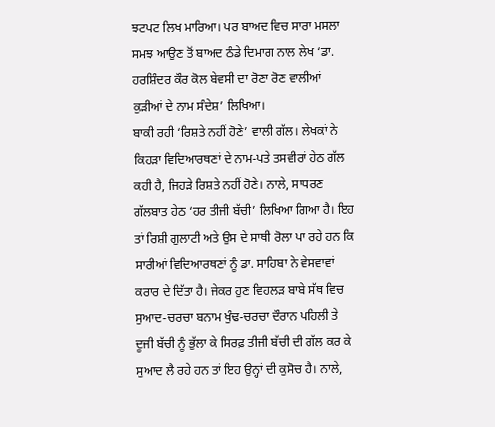ਝਟਪਟ ਲਿਖ ਮਾਰਿਆ। ਪਰ ਬਾਅਦ ਵਿਚ ਸਾਰਾ ਮਸਲਾ ਸਮਝ ਆਉਣ ਤੋਂ ਬਾਅਦ ਠੰਡੇ ਦਿਮਾਗ ਨਾਲ ਲੇਖ ‘ਡਾ. ਹਰਸ਼ਿੰਦਰ ਕੌਰ ਕੋਲ ਬੇਵਸੀ ਦਾ ਰੋਣਾ ਰੋਣ ਵਾਲੀਆਂ ਕੁੜੀਆਂ ਦੇ ਨਾਮ ਸੰਦੇਸ਼’ ਲਿਖਿਆ।
ਬਾਕੀ ਰਹੀ ‘ਰਿਸ਼ਤੇ ਨਹੀਂ ਹੋਣੇ’ ਵਾਲੀ ਗੱਲ। ਲੇਖਕਾਂ ਨੇ ਕਿਹੜਾ ਵਿਦਿਆਰਥਣਾਂ ਦੇ ਨਾਮ-ਪਤੇ ਤਸਵੀਰਾਂ ਹੇਠ ਗੱਲ ਕਹੀ ਹੈ, ਜਿਹੜੇ ਰਿਸ਼ਤੇ ਨਹੀਂ ਹੋਣੇ। ਨਾਲੇ, ਸਾਧਰਣ ਗੱਲਬਾਤ ਹੇਠ ‘ਹਰ ਤੀਜੀ ਬੱਚੀ’ ਲਿਖਿਆ ਗਿਆ ਹੈ। ਇਹ ਤਾਂ ਰਿਸ਼ੀ ਗੁਲਾਟੀ ਅਤੇ ਉਸ ਦੇ ਸਾਥੀ ਰੋਲਾ ਪਾ ਰਹੇ ਹਨ ਕਿ ਸਾਰੀਆਂ ਵਿਦਿਆਰਥਣਾਂ ਨੂੰ ਡਾ. ਸਾਹਿਬਾ ਨੇ ਵੇਸਵਾਵਾਂ ਕਰਾਰ ਦੇ ਦਿੱਤਾ ਹੈ। ਜੇਕਰ ਹੁਣ ਵਿਹਲੜ ਬਾਬੇ ਸੱਥ ਵਿਚ ਸੁਆਦ-ਚਰਚਾ ਬਨਾਮ ਖੁੰਢ-ਚਰਚਾ ਦੌਰਾਨ ਪਹਿਲੀ ਤੇ ਦੂਜੀ ਬੱਚੀ ਨੂੰ ਭੁੱਲਾ ਕੇ ਸਿਰਫ਼ ਤੀਜੀ ਬੱਚੀ ਦੀ ਗੱਲ ਕਰ ਕੇ ਸੁਆਦ ਲੈ ਰਹੇ ਹਨ ਤਾਂ ਇਹ ਉਨ੍ਹਾਂ ਦੀ ਕੁਸੋਚ ਹੈ। ਨਾਲੇ,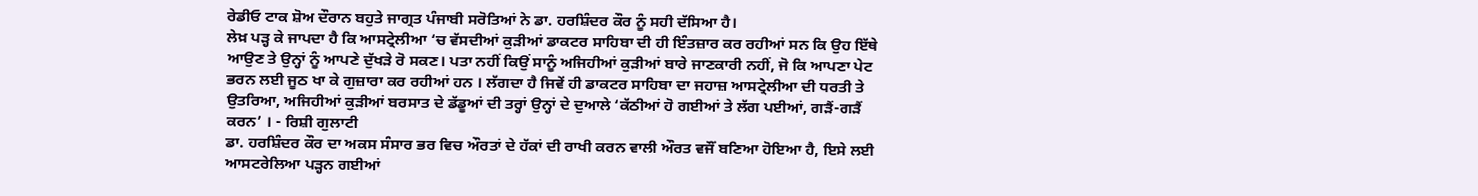ਰੇਡੀਓ ਟਾਕ ਸ਼ੋਅ ਦੌਰਾਨ ਬਹੁਤੇ ਜਾਗ੍ਰਤ ਪੰਜਾਬੀ ਸਰੋਤਿਆਂ ਨੇ ਡਾ. ਹਰਸ਼ਿੰਦਰ ਕੌਰ ਨੂੰ ਸਹੀ ਦੱਸਿਆ ਹੈ।
ਲੇਖ਼ ਪੜ੍ਹ ਕੇ ਜਾਪਦਾ ਹੈ ਕਿ ਆਸਟ੍ਰੇਲੀਆ ‘ਚ ਵੱਸਦੀਆਂ ਕੁੜੀਆਂ ਡਾਕਟਰ ਸਾਹਿਬਾ ਦੀ ਹੀ ਇੰਤਜ਼ਾਰ ਕਰ ਰਹੀਆਂ ਸਨ ਕਿ ਉਹ ਇੱਥੇ ਆਉਣ ਤੇ ਉਨ੍ਹਾਂ ਨੂੰ ਆਪਣੇ ਦੁੱਖੜੇ ਰੋ ਸਕਣ। ਪਤਾ ਨਹੀਂ ਕਿਉਂ ਸਾਨੂੰ ਅਜਿਹੀਆਂ ਕੁੜੀਆਂ ਬਾਰੇ ਜਾਣਕਾਰੀ ਨਹੀਂ, ਜੋ ਕਿ ਆਪਣਾ ਪੇਟ ਭਰਨ ਲਈ ਜੂਠ ਖਾ ਕੇ ਗੁਜ਼ਾਰਾ ਕਰ ਰਹੀਆਂ ਹਨ । ਲੱਗਦਾ ਹੈ ਜਿਵੇਂ ਹੀ ਡਾਕਟਰ ਸਾਹਿਬਾ ਦਾ ਜਹਾਜ਼ ਆਸਟ੍ਰੇਲੀਆ ਦੀ ਧਰਤੀ ਤੇ ਉਤਰਿਆ, ਅਜਿਹੀਆਂ ਕੁੜੀਆਂ ਬਰਸਾਤ ਦੇ ਡੱਡੂਆਂ ਦੀ ਤਰ੍ਹਾਂ ਉਨ੍ਹਾਂ ਦੇ ਦੁਆਲੇ ‘ਕੱਠੀਆਂ ਹੋ ਗਈਆਂ ਤੇ ਲੱਗ ਪਈਆਂ, ਗੜੈਂ-ਗੜੈਂ ਕਰਨ’ । - ਰਿਸ਼ੀ ਗੁਲਾਟੀ
ਡਾ. ਹਰਸ਼ਿੰਦਰ ਕੌਰ ਦਾ ਅਕਸ ਸੰਸਾਰ ਭਰ ਵਿਚ ਔਰਤਾਂ ਦੇ ਹੱਕਾਂ ਦੀ ਰਾਖੀ ਕਰਨ ਵਾਲੀ ਔਰਤ ਵਜੌਂ ਬਣਿਆ ਹੋਇਆ ਹੈ, ਇਸੇ ਲਈ ਆਸਟਰੇਲਿਆ ਪੜ੍ਹਨ ਗਈਆਂ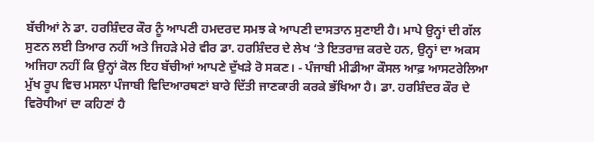ਬੱਚੀਆਂ ਨੇ ਡਾ. ਹਰਸ਼ਿੰਦਰ ਕੌਰ ਨੂੰ ਆਪਣੀ ਹਮਦਰਦ ਸਮਝ ਕੇ ਆਪਣੀ ਦਾਸਤਾਨ ਸੁਣਾਈ ਹੈ। ਮਾਪੇ ਉਨ੍ਹਾਂ ਦੀ ਗੱਲ ਸੁਣਨ ਲਈ ਤਿਆਰ ਨਹੀਂ ਅਤੇ ਜਿਹੜੇ ਮੇਰੇ ਵੀਰ ਡਾ. ਹਰਸ਼ਿੰਦਰ ਦੇ ਲੇਖ ‘ਤੇ ਇਤਰਾਜ਼ ਕਰਦੇ ਹਨ, ਉਨ੍ਹਾਂ ਦਾ ਅਕਸ ਅਜਿਹਾ ਨਹੀਂ ਕਿ ਉਨ੍ਹਾਂ ਕੋਲ ਇਹ ਬੱਚੀਆਂ ਆਪਣੇ ਦੁੱਖੜੇ ਰੋ ਸਕਣ। - ਪੰਜਾਬੀ ਮੀਡੀਆ ਕੌਸਲ ਆਫ਼ ਆਸਟਰੇਲਿਆ
ਮੁੱਖ ਰੂਪ ਵਿਚ ਮਸਲਾ ਪੰਜਾਬੀ ਵਿਦਿਆਰਥਣਾਂ ਬਾਰੇ ਦਿੱਤੀ ਜਾਣਕਾਰੀ ਕਰਕੇ ਭੱਖਿਆ ਹੈ। ਡਾ. ਹਰਸ਼ਿੰਦਰ ਕੌਰ ਦੇ ਵਿਰੋਧੀਆਂ ਦਾ ਕਹਿਣਾਂ ਹੈ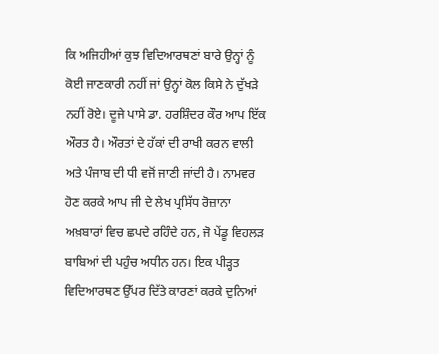ਕਿ ਅਜਿਹੀਆਂ ਕੁਝ ਵਿਦਿਆਰਥਣਾਂ ਬਾਰੇ ਉਨ੍ਹਾਂ ਨੂੰ ਕੋਈ ਜਾਣਕਾਰੀ ਨਹੀਂ ਜਾਂ ਉਨ੍ਹਾਂ ਕੋਲ ਕਿਸੇ ਨੇ ਦੁੱਖੜੇ ਨਹੀਂ ਰੋਏ। ਦੂਜੇ ਪਾਸੇ ਡਾ. ਹਰਸ਼ਿੰਦਰ ਕੌਰ ਆਪ ਇੱਕ ਔਰਤ ਹੈ। ਔਰਤਾਂ ਦੇ ਹੱਕਾਂ ਦੀ ਰਾਖੀ ਕਰਨ ਵਾਲੀ ਅਤੇ ਪੰਜਾਬ ਦੀ ਧੀ ਵਜੋਂ ਜਾਣੀ ਜਾਂਦੀ ਹੈ। ਨਾਮਵਰ ਹੋਣ ਕਰਕੇ ਆਪ ਜੀ ਦੇ ਲੇਖ ਪ੍ਰਸਿੱਧ ਰੋਜ਼ਾਨਾ ਅਖ਼ਬਾਰਾਂ ਵਿਚ ਛਪਦੇ ਰਹਿੰਦੇ ਹਨ, ਜੋ ਪੇਂਡੂ ਵਿਹਲੜ ਬਾਬਿਆਂ ਦੀ ਪਹੁੰਚ ਅਧੀਨ ਹਨ। ਇਕ ਪੀੜ੍ਹਤ ਵਿਦਿਆਰਥਣ ਉੱਪਰ ਦਿੱਤੇ ਕਾਰਣਾਂ ਕਰਕੇ ਦੁਨਿਆਂ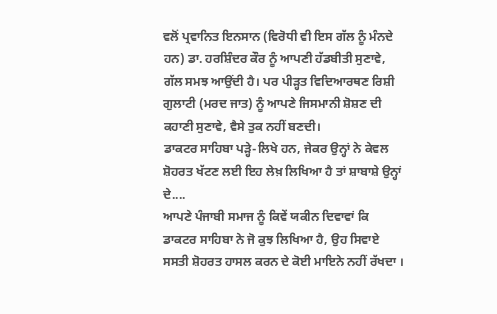ਵਲੋਂ ਪ੍ਰਵਾਨਿਤ ਇਨਸਾਨ (ਵਿਰੋਧੀ ਵੀ ਇਸ ਗੱਲ ਨੂੰ ਮੰਨਦੇ ਹਨ) ਡਾ. ਹਰਸ਼ਿੰਦਰ ਕੌਰ ਨੂੰ ਆਪਣੀ ਹੱਡਬੀਤੀ ਸੁਣਾਵੇ, ਗੱਲ ਸਮਝ ਆਉਂਦੀ ਹੈ। ਪਰ ਪੀੜ੍ਹਤ ਵਿਦਿਆਰਥਣ ਰਿਸ਼ੀ ਗੁਲਾਟੀ (ਮਰਦ ਜਾਤ) ਨੂੰ ਆਪਣੇ ਜਿਸਮਾਨੀ ਸ਼ੋਸ਼ਣ ਦੀ ਕਹਾਣੀ ਸੁਣਾਵੇ, ਵੈਸੇ ਤੁਕ ਨਹੀਂ ਬਣਦੀ।
ਡਾਕਟਰ ਸਾਹਿਬਾ ਪੜ੍ਹੇ-ਲਿਖੇ ਹਨ, ਜੇਕਰ ਉਨ੍ਹਾਂ ਨੇ ਕੇਵਲ ਸ਼ੋਹਰਤ ਖੱਟਣ ਲਈ ਇਹ ਲੇਖ਼ ਲਿਖਿਆ ਹੈ ਤਾਂ ਸ਼ਾਬਾਸ਼ੇ ਉਨ੍ਹਾਂ ਦੇ....
ਆਪਣੇ ਪੰਜਾਬੀ ਸਮਾਜ ਨੂੰ ਕਿਵੇਂ ਯਕੀਨ ਦਿਵਾਵਾਂ ਕਿ ਡਾਕਟਰ ਸਾਹਿਬਾ ਨੇ ਜੋ ਕੁਝ ਲਿਖਿਆ ਹੈ, ਉਹ ਸਿਵਾਏ ਸਸਤੀ ਸ਼ੋਹਰਤ ਹਾਸਲ ਕਰਨ ਦੇ ਕੋਈ ਮਾਇਨੇ ਨਹੀਂ ਰੱਖਦਾ ।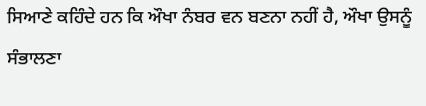ਸਿਆਣੇ ਕਹਿੰਦੇ ਹਨ ਕਿ ਔਖਾ ਨੰਬਰ ਵਨ ਬਣਨਾ ਨਹੀਂ ਹੈ, ਔਖਾ ਉਸਨੂੰ ਸੰਭਾਲਣਾ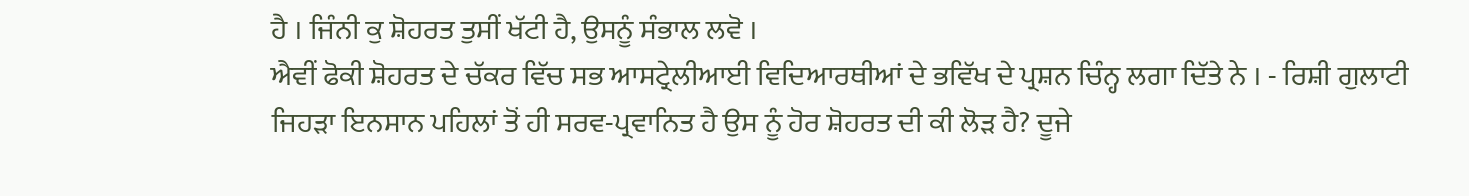ਹੈ । ਜਿੰਨੀ ਕੁ ਸ਼ੋਹਰਤ ਤੁਸੀਂ ਖੱਟੀ ਹੈ, ਉਸਨੂੰ ਸੰਭਾਲ ਲਵੋ ।
ਐਵੀਂ ਫੋਕੀ ਸ਼ੋਹਰਤ ਦੇ ਚੱਕਰ ਵਿੱਚ ਸਭ ਆਸਟ੍ਰੇਲੀਆਈ ਵਿਦਿਆਰਥੀਆਂ ਦੇ ਭਵਿੱਖ ਦੇ ਪ੍ਰਸ਼ਨ ਚਿੰਨ੍ਹ ਲਗਾ ਦਿੱਤੇ ਨੇ । - ਰਿਸ਼ੀ ਗੁਲਾਟੀ
ਜਿਹੜਾ ਇਨਸਾਨ ਪਹਿਲਾਂ ਤੋਂ ਹੀ ਸਰਵ-ਪ੍ਰਵਾਨਿਤ ਹੈ ਉਸ ਨੂੰ ਹੋਰ ਸ਼ੋਹਰਤ ਦੀ ਕੀ ਲੋੜ ਹੈ? ਦੂਜੇ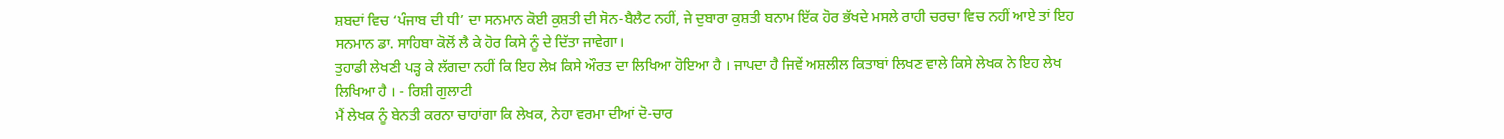ਸ਼ਬਦਾਂ ਵਿਚ ‘ਪੰਜਾਬ ਦੀ ਧੀ’ ਦਾ ਸਨਮਾਨ ਕੋਈ ਕੁਸ਼ਤੀ ਦੀ ਸੋਨ-ਬੈਲੈਟ ਨਹੀਂ, ਜੇ ਦੁਬਾਰਾ ਕੁਸ਼ਤੀ ਬਨਾਮ ਇੱਕ ਹੋਰ ਭੱਖਦੇ ਮਸਲੇ ਰਾਹੀ ਚਰਚਾ ਵਿਚ ਨਹੀਂ ਆਏ ਤਾਂ ਇਹ ਸਨਮਾਨ ਡਾ. ਸਾਹਿਬਾ ਕੋਲੋਂ ਲੈ ਕੇ ਹੋਰ ਕਿਸੇ ਨੂੰ ਦੇ ਦਿੱਤਾ ਜਾਵੇਗਾ।
ਤੁਹਾਡੀ ਲੇਖਣੀ ਪੜ੍ਹ ਕੇ ਲੱਗਦਾ ਨਹੀਂ ਕਿ ਇਹ ਲੇਖ਼ ਕਿਸੇ ਔਰਤ ਦਾ ਲਿਖਿਆ ਹੋਇਆ ਹੈ । ਜਾਪਦਾ ਹੈ ਜਿਵੇਂ ਅਸ਼ਲੀਲ ਕਿਤਾਬਾਂ ਲਿਖਣ ਵਾਲੇ ਕਿਸੇ ਲੇਖਕ ਨੇ ਇਹ ਲੇਖ ਲਿਖਿਆ ਹੈ । - ਰਿਸ਼ੀ ਗੁਲਾਟੀ
ਮੈਂ ਲੇਖਕ ਨੂੰ ਬੇਨਤੀ ਕਰਨਾ ਚਾਹਾਂਗਾ ਕਿ ਲੇਖਕ, ਨੇਹਾ ਵਰਮਾ ਦੀਆਂ ਦੋ-ਚਾਰ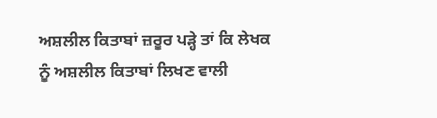ਅਸ਼ਲੀਲ ਕਿਤਾਬਾਂ ਜ਼ਰੂਰ ਪੜ੍ਹੇ ਤਾਂ ਕਿ ਲੇਖਕ ਨੂੰ ਅਸ਼ਲੀਲ ਕਿਤਾਬਾਂ ਲਿਖਣ ਵਾਲੀ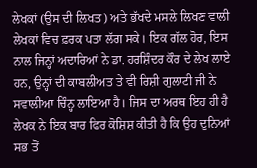ਲੇਖਕਾਂ (ਉਸ ਦੀ ਲਿਖਤ) ਅਤੇ ਭੱਖਦੇ ਮਸਲੇ ਲਿਖਣ ਵਾਲੀ ਲੇਖਕਾਂ ਵਿਚ ਫ਼ਰਕ ਪਤਾ ਲੱਗ ਸਕੇ। ਇਕ ਗੱਲ ਹੋਰ, ਇਸ ਨਾਲ ਜਿਨ੍ਹਾਂ ਅਦਾਰਿਆਂ ਨੇ ਡਾ. ਹਰਸ਼ਿੰਦਰ ਕੌਰ ਦੇ ਲੇਖ ਲਾਏ ਹਨ, ਉਨ੍ਹਾਂ ਦੀ ਕਾਬਲੀਅਤ ਤੇ ਵੀ ਰਿਸ਼ੀ ਗੁਲਾਟੀ ਜੀ ਨੇ ਸਵਾਲੀਆ ਚਿੰਨ੍ਹ ਲਾਇਆ ਹੈ। ਜਿਸ ਦਾ ਅਰਥ ਇਹ ਹੀ ਹੈ ਲੇਖਕ ਨੇ ਇਕ ਬਾਰ ਫਿਰ ਕੋਸ਼ਿਸ਼ ਕੀਤੀ ਹੈ ਕਿ ਉਹ ਦੁਨਿਆਂ ਸਭ ਤੋਂ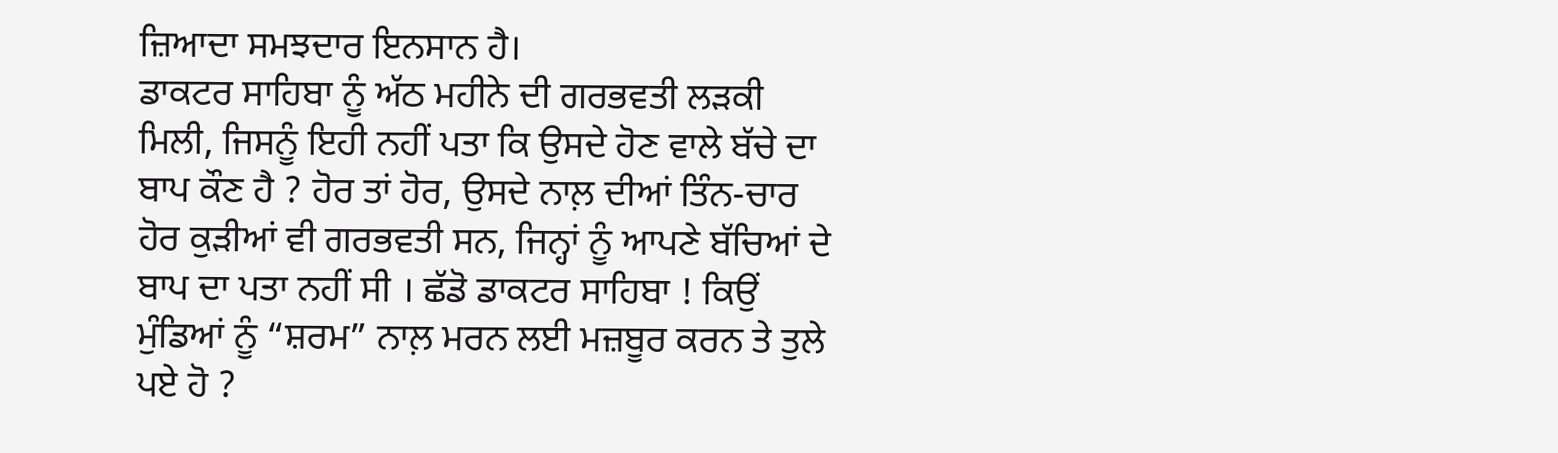ਜ਼ਿਆਦਾ ਸਮਝਦਾਰ ਇਨਸਾਨ ਹੈ।
ਡਾਕਟਰ ਸਾਹਿਬਾ ਨੂੰ ਅੱਠ ਮਹੀਨੇ ਦੀ ਗਰਭਵਤੀ ਲੜਕੀ ਮਿਲੀ, ਜਿਸਨੂੰ ਇਹੀ ਨਹੀਂ ਪਤਾ ਕਿ ਉਸਦੇ ਹੋਣ ਵਾਲੇ ਬੱਚੇ ਦਾ ਬਾਪ ਕੌਣ ਹੈ ? ਹੋਰ ਤਾਂ ਹੋਰ, ਉਸਦੇ ਨਾਲ਼ ਦੀਆਂ ਤਿੰਨ-ਚਾਰ ਹੋਰ ਕੁੜੀਆਂ ਵੀ ਗਰਭਵਤੀ ਸਨ, ਜਿਨ੍ਹਾਂ ਨੂੰ ਆਪਣੇ ਬੱਚਿਆਂ ਦੇ ਬਾਪ ਦਾ ਪਤਾ ਨਹੀਂ ਸੀ । ਛੱਡੋ ਡਾਕਟਰ ਸਾਹਿਬਾ ! ਕਿਉਂ ਮੁੰਡਿਆਂ ਨੂੰ “ਸ਼ਰਮ” ਨਾਲ਼ ਮਰਨ ਲਈ ਮਜ਼ਬੂਰ ਕਰਨ ਤੇ ਤੁਲੇ ਪਏ ਹੋ ?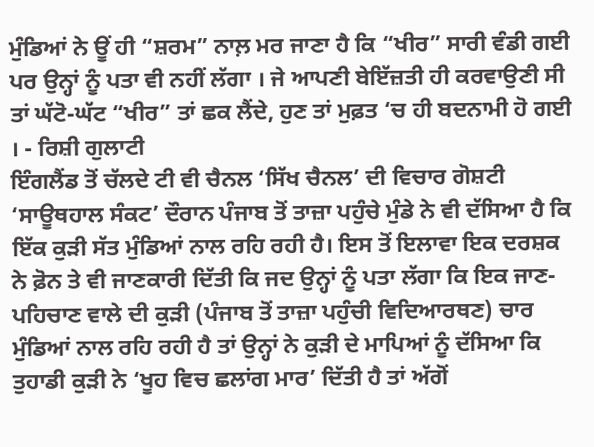ਮੁੰਡਿਆਂ ਨੇ ਊਂ ਹੀ “ਸ਼ਰਮ” ਨਾਲ਼ ਮਰ ਜਾਣਾ ਹੈ ਕਿ “ਖੀਰ” ਸਾਰੀ ਵੰਡੀ ਗਈ ਪਰ ਉਨ੍ਹਾਂ ਨੂੰ ਪਤਾ ਵੀ ਨਹੀਂ ਲੱਗਾ । ਜੇ ਆਪਣੀ ਬੇਇੱਜ਼ਤੀ ਹੀ ਕਰਵਾਉਣੀ ਸੀ ਤਾਂ ਘੱਟੋ-ਘੱਟ “ਖੀਰ” ਤਾਂ ਛਕ ਲੈਂਦੇ, ਹੁਣ ਤਾਂ ਮੁਫ਼ਤ ‘ਚ ਹੀ ਬਦਨਾਮੀ ਹੋ ਗਈ । - ਰਿਸ਼ੀ ਗੁਲਾਟੀ
ਇੰਗਲੈਂਡ ਤੋਂ ਚੱਲਦੇ ਟੀ ਵੀ ਚੈਨਲ ‘ਸਿੱਖ ਚੈਨਲ’ ਦੀ ਵਿਚਾਰ ਗੋਸ਼ਟੀ ‘ਸਾਊਥਹਾਲ ਸੰਕਟ’ ਦੌਰਾਨ ਪੰਜਾਬ ਤੋਂ ਤਾਜ਼ਾ ਪਹੁੰਚੇ ਮੁੰਡੇ ਨੇ ਵੀ ਦੱਸਿਆ ਹੈ ਕਿ ਇੱਕ ਕੁੜੀ ਸੱਤ ਮੁੰਡਿਆਂ ਨਾਲ ਰਹਿ ਰਹੀ ਹੈ। ਇਸ ਤੋਂ ਇਲਾਵਾ ਇਕ ਦਰਸ਼ਕ ਨੇ ਫ਼ੋਨ ਤੇ ਵੀ ਜਾਣਕਾਰੀ ਦਿੱਤੀ ਕਿ ਜਦ ਉਨ੍ਹਾਂ ਨੂੰ ਪਤਾ ਲੱਗਾ ਕਿ ਇਕ ਜਾਣ-ਪਹਿਚਾਣ ਵਾਲੇ ਦੀ ਕੁੜੀ (ਪੰਜਾਬ ਤੋਂ ਤਾਜ਼ਾ ਪਹੁੰਚੀ ਵਿਦਿਆਰਥਣ) ਚਾਰ ਮੁੰਡਿਆਂ ਨਾਲ ਰਹਿ ਰਹੀ ਹੈ ਤਾਂ ਉਨ੍ਹਾਂ ਨੇ ਕੁੜੀ ਦੇ ਮਾਪਿਆਂ ਨੂੰ ਦੱਸਿਆ ਕਿ ਤੁਹਾਡੀ ਕੁੜੀ ਨੇ ‘ਖੂਹ ਵਿਚ ਛਲਾਂਗ ਮਾਰ’ ਦਿੱਤੀ ਹੈ ਤਾਂ ਅੱਗੋਂ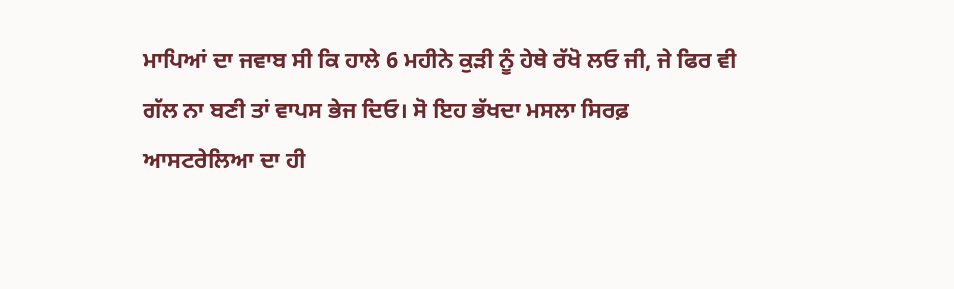ਮਾਪਿਆਂ ਦਾ ਜਵਾਬ ਸੀ ਕਿ ਹਾਲੇ 6 ਮਹੀਨੇ ਕੁੜੀ ਨੂੰ ਹੇਥੇ ਰੱਖੋ ਲਓ ਜੀ, ਜੇ ਫਿਰ ਵੀ ਗੱਲ ਨਾ ਬਣੀ ਤਾਂ ਵਾਪਸ ਭੇਜ ਦਿਓ। ਸੋ ਇਹ ਭੱਖਦਾ ਮਸਲਾ ਸਿਰਫ਼ ਆਸਟਰੇਲਿਆ ਦਾ ਹੀ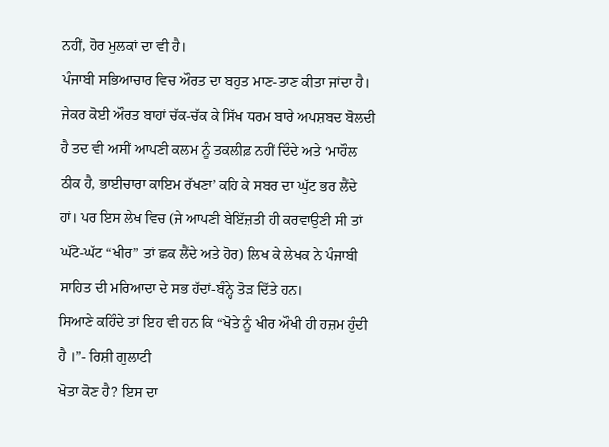ਨਹੀਂ, ਹੋਰ ਮੁਲਕਾਂ ਦਾ ਵੀ ਹੈ।
ਪੰਜਾਬੀ ਸਭਿਆਚਾਰ ਵਿਚ ਔਰਤ ਦਾ ਬਹੁਤ ਮਾਣ-ਤਾਣ ਕੀਤਾ ਜਾਂਦਾ ਹੈ। ਜੇਕਰ ਕੋਈ ਔਰਤ ਬਾਹਾਂ ਚੱਕ-ਚੱਕ ਕੇ ਸਿੱਖ ਧਰਮ ਬਾਰੇ ਅਪਸ਼ਬਦ ਬੋਲਦੀ ਹੈ ਤਦ ਵੀ ਅਸੀਂ ਆਪਣੀ ਕਲਮ ਨੂੰ ਤਕਲੀਫ਼ ਨਹੀਂ ਦਿੰਦੇ ਅਤੇ ‘ਮਾਹੌਲ ਠੀਕ ਹੈ, ਭਾਈਚਾਰਾ ਕਾਇਮ ਰੱਖਣਾ’ ਕਹਿ ਕੇ ਸਬਰ ਦਾ ਘੁੱਟ ਭਰ ਲੈਂਦੇ ਹਾਂ। ਪਰ ਇਸ ਲੇਖ ਵਿਚ (ਜੇ ਆਪਣੀ ਬੇਇੱਜ਼ਤੀ ਹੀ ਕਰਵਾਉਣੀ ਸੀ ਤਾਂ ਘੱਟੋ-ਘੱਟ “ਖੀਰ” ਤਾਂ ਛਕ ਲੈਂਦੇ ਅਤੇ ਹੋਰ) ਲਿਖ ਕੇ ਲੇਖਕ ਨੇ ਪੰਜਾਬੀ ਸਾਹਿਤ ਦੀ ਮਰਿਆਦਾ ਦੇ ਸਭ ਹੱਦਾਂ-ਬੰਨ੍ਹੇ ਤੋੜ ਦਿੱਤੇ ਹਨ।
ਸਿਆਣੇ ਕਹਿੰਦੇ ਤਾਂ ਇਹ ਵੀ ਹਨ ਕਿ “ਖੋਤੇ ਨੂੰ ਖੀਰ ਔਖੀ ਹੀ ਹਜ਼ਮ ਹੁੰਦੀ ਹੈ ।”- ਰਿਸ਼ੀ ਗੁਲਾਟੀ
ਖੋਤਾ ਕੋਣ ਹੈ? ਇਸ ਦਾ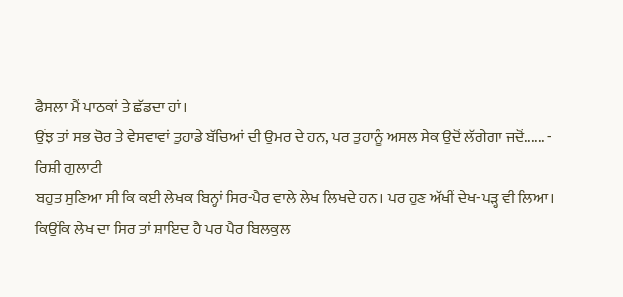ਫੈਸਲਾ ਮੈਂ ਪਾਠਕਾਂ ਤੇ ਛੱਡਦਾ ਹਾਂ।
ਉਂਝ ਤਾਂ ਸਭ ਚੋਰ ਤੇ ਵੇਸਵਾਵਾਂ ਤੁਹਾਡੇ ਬੱਚਿਆਂ ਦੀ ਉਮਰ ਦੇ ਹਨ, ਪਰ ਤੁਹਾਨੂੰ ਅਸਲ ਸੇਕ ਉਦੋਂ ਲੱਗੇਗਾ ਜਦੋਂ...... - ਰਿਸ਼ੀ ਗੁਲਾਟੀ
ਬਹੁਤ ਸੁਣਿਆ ਸੀ ਕਿ ਕਈ ਲੇਖਕ ਬਿਨ੍ਹਾਂ ਸਿਰ-ਪੈਰ ਵਾਲੇ ਲੇਖ ਲਿਖਦੇ ਹਨ। ਪਰ ਹੁਣ ਅੱਖੀਂ ਦੇਖ-ਪੜ੍ਹ ਵੀ ਲਿਆ। ਕਿਉਂਕਿ ਲੇਖ ਦਾ ਸਿਰ ਤਾਂ ਸ਼ਾਇਦ ਹੈ ਪਰ ਪੈਰ ਬਿਲਕੁਲ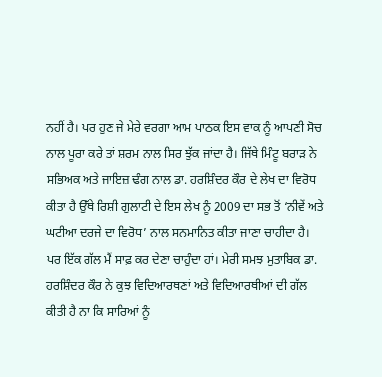ਨਹੀਂ ਹੈ। ਪਰ ਹੁਣ ਜੇ ਮੇਰੇ ਵਰਗਾ ਆਮ ਪਾਠਕ ਇਸ ਵਾਕ ਨੂੰ ਆਪਣੀ ਸੋਚ ਨਾਲ ਪੂਰਾ ਕਰੇ ਤਾਂ ਸ਼ਰਮ ਨਾਲ ਸਿਰ ਝੁੱਕ ਜਾਂਦਾ ਹੈ। ਜਿੱਥੇ ਮਿੰਟੂ ਬਰਾੜ ਨੇ ਸਭਿਅਕ ਅਤੇ ਜਾਇਜ਼ ਢੰਗ ਨਾਲ ਡਾ. ਹਰਸ਼ਿੰਦਰ ਕੌਰ ਦੇ ਲੇਖ ਦਾ ਵਿਰੋਧ ਕੀਤਾ ਹੈ ਉੱਥੇ ਰਿਸ਼ੀ ਗੁਲਾਟੀ ਦੇ ਇਸ ਲੇਖ ਨੂੰ 2009 ਦਾ ਸਭ ਤੋਂ ‘ਨੀਵੇਂ ਅਤੇ ਘਟੀਆ ਦਰਜੇ ਦਾ ਵਿਰੋਧ’ ਨਾਲ ਸਨਮਾਨਿਤ ਕੀਤਾ ਜਾਣਾ ਚਾਹੀਦਾ ਹੈ।
ਪਰ ਇੱਕ ਗੱਲ ਮੈਂ ਸਾਫ਼ ਕਰ ਦੇਣਾ ਚਾਹੁੰਦਾ ਹਾਂ। ਮੇਰੀ ਸਮਝ ਮੁਤਾਬਿਕ ਡਾ. ਹਰਸ਼ਿੰਦਰ ਕੌਰ ਨੇ ਕੁਝ ਵਿਦਿਆਰਥਣਾਂ ਅਤੇ ਵਿਦਿਆਰਥੀਆਂ ਦੀ ਗੱਲ ਕੀਤੀ ਹੈ ਨਾ ਕਿ ਸਾਰਿਆਂ ਨੂੰ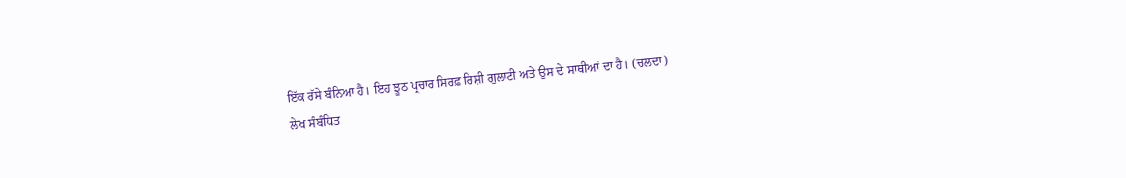ਇੱਕ ਰੱਸੇ ਬੰਨਿਆ ਹੈ। ਇਹ ਝੂਠ ਪ੍ਰਚਾਰ ਸਿਰਫ਼ ਰਿਸ਼ੀ ਗੁਲਾਟੀ ਅਤੇ ਉਸ ਦੇ ਸਾਥੀਆਂ ਦਾ ਹੈ। (ਚਲਦਾ)
ਲੇਖ ਸੰਬੰਧਿਤ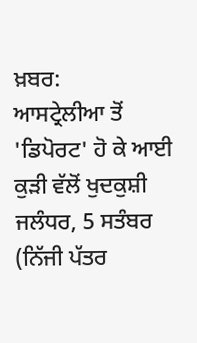ਖ਼ਬਰ:
ਆਸਟ੍ਰੇਲੀਆ ਤੋਂ 'ਡਿਪੋਰਟ' ਹੋ ਕੇ ਆਈ ਕੁੜੀ ਵੱਲੋਂ ਖੁਦਕੁਸ਼ੀ
ਜਲੰਧਰ, 5 ਸਤੰਬਰ (ਨਿੱਜੀ ਪੱਤਰ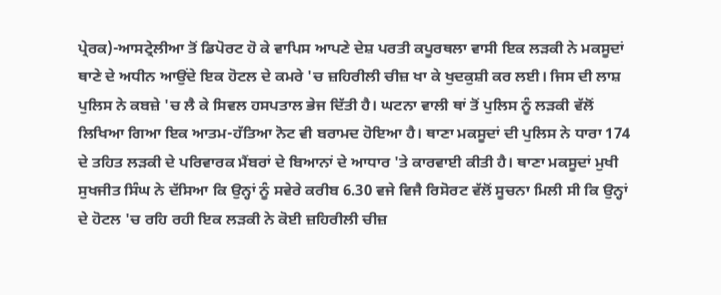ਪ੍ਰੇਰਕ)-ਆਸਟ੍ਰੇਲੀਆ ਤੋਂ ਡਿਪੋਰਟ ਹੋ ਕੇ ਵਾਪਿਸ ਆਪਣੇ ਦੇਸ਼ ਪਰਤੀ ਕਪੂਰਥਲਾ ਵਾਸੀ ਇਕ ਲੜਕੀ ਨੇ ਮਕਸੂਦਾਂ ਥਾਣੇ ਦੇ ਅਧੀਨ ਆਉਂਦੇ ਇਕ ਹੋਟਲ ਦੇ ਕਮਰੇ 'ਚ ਜ਼ਹਿਰੀਲੀ ਚੀਜ਼ ਖਾ ਕੇ ਖੁਦਕੁਸ਼ੀ ਕਰ ਲਈ। ਜਿਸ ਦੀ ਲਾਸ਼ ਪੁਲਿਸ ਨੇ ਕਬਜ਼ੇ 'ਚ ਲੈ ਕੇ ਸਿਵਲ ਹਸਪਤਾਲ ਭੇਜ ਦਿੱਤੀ ਹੈ। ਘਟਨਾ ਵਾਲੀ ਥਾਂ ਤੋਂ ਪੁਲਿਸ ਨੂੰ ਲੜਕੀ ਵੱਲੋਂ ਲਿਖਿਆ ਗਿਆ ਇਕ ਆਤਮ-ਹੱਤਿਆ ਨੋਟ ਵੀ ਬਰਾਮਦ ਹੋਇਆ ਹੈ। ਥਾਣਾ ਮਕਸੂਦਾਂ ਦੀ ਪੁਲਿਸ ਨੇ ਧਾਰਾ 174 ਦੇ ਤਹਿਤ ਲੜਕੀ ਦੇ ਪਰਿਵਾਰਕ ਮੈਂਬਰਾਂ ਦੇ ਬਿਆਨਾਂ ਦੇ ਆਧਾਰ 'ਤੇ ਕਾਰਵਾਈ ਕੀਤੀ ਹੈ। ਥਾਣਾ ਮਕਸੂਦਾਂ ਮੁਖੀ ਸੁਖਜੀਤ ਸਿੰਘ ਨੇ ਦੱਸਿਆ ਕਿ ਉਨ੍ਹਾਂ ਨੂੰ ਸਵੇਰੇ ਕਰੀਬ 6.30 ਵਜੇ ਵਿਜੈ ਰਿਸੋਰਟ ਵੱਲੋਂ ਸੂਚਨਾ ਮਿਲੀ ਸੀ ਕਿ ਉਨ੍ਹਾਂ ਦੇ ਹੋਟਲ 'ਚ ਰਹਿ ਰਹੀ ਇਕ ਲੜਕੀ ਨੇ ਕੋਈ ਜ਼ਹਿਰੀਲੀ ਚੀਜ਼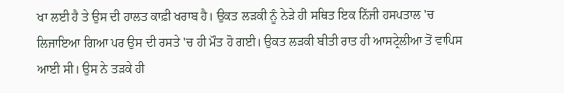ਖਾ ਲਈ ਹੈ ਤੇ ਉਸ ਦੀ ਹਾਲਤ ਕਾਫ਼ੀ ਖਰਾਬ ਹੈ। ਉਕਤ ਲੜਕੀ ਨੂੰ ਨੇੜੇ ਹੀ ਸਥਿਤ ਇਕ ਨਿੱਜੀ ਹਸਪਤਾਲ 'ਚ ਲਿਜਾਇਆ ਗਿਆ ਪਰ ਉਸ ਦੀ ਰਸਤੇ 'ਚ ਹੀ ਮੌਤ ਹੋ ਗਈ। ਉਕਤ ਲੜਕੀ ਬੀਤੀ ਰਾਤ ਹੀ ਆਸਟ੍ਰੇਲੀਆ ਤੋਂ ਵਾਪਿਸ ਆਈ ਸੀ। ਉਸ ਨੇ ਤੜਕੇ ਹੀ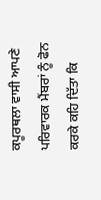ਕਪੂਰਥਲਾ ਵਾਸੀ ਆਪਣੇ ਪਰਿਵਾਰਕ ਮੈਂਬਰਾਂ ਨੂੰ ਫੋਨ ਕਰਕੇ ਕਹਿ ਦਿੱਤਾ ਕਿ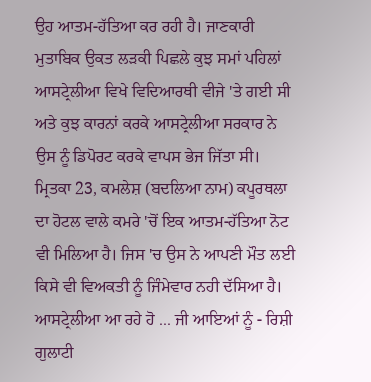ਉਹ ਆਤਮ-ਹੱਤਿਆ ਕਰ ਰਹੀ ਹੈ। ਜਾਣਕਾਰੀ ਮੁਤਾਬਿਕ ਉਕਤ ਲੜਕੀ ਪਿਛਲੇ ਕੁਝ ਸਮਾਂ ਪਹਿਲਾਂ ਆਸਟ੍ਰੇਲੀਆ ਵਿਖੇ ਵਿਦਿਆਰਥੀ ਵੀਜੇ 'ਤੇ ਗਈ ਸੀ ਅਤੇ ਕੁਝ ਕਾਰਨਾਂ ਕਰਕੇ ਆਸਟ੍ਰੇਲੀਆ ਸਰਕਾਰ ਨੇ ਉਸ ਨੂੰ ਡਿਪੋਰਟ ਕਰਕੇ ਵਾਪਸ ਭੇਜ ਜਿੱਤਾ ਸੀ। ਮ੍ਰਿਤਕਾ 23, ਕਮਲੇਸ਼ (ਬਦਲਿਆ ਨਾਮ) ਕਪੂਰਥਲਾ ਦਾ ਹੋਟਲ ਵਾਲੇ ਕਮਰੇ 'ਚੋਂ ਇਕ ਆਤਮ-ਹੱਤਿਆ ਨੋਟ ਵੀ ਮਿਲਿਆ ਹੈ। ਜਿਸ 'ਚ ਉਸ ਨੇ ਆਪਣੀ ਮੌਤ ਲਈ ਕਿਸੇ ਵੀ ਵਿਅਕਤੀ ਨੂੰ ਜਿੰਮੇਵਾਰ ਨਹੀ ਦੱਸਿਆ ਹੈ।
ਆਸਟ੍ਰੇਲੀਆ ਆ ਰਹੇ ਹੋ ... ਜੀ ਆਇਆਂ ਨੂੰ - ਰਿਸ਼ੀ ਗੁਲਾਟੀ